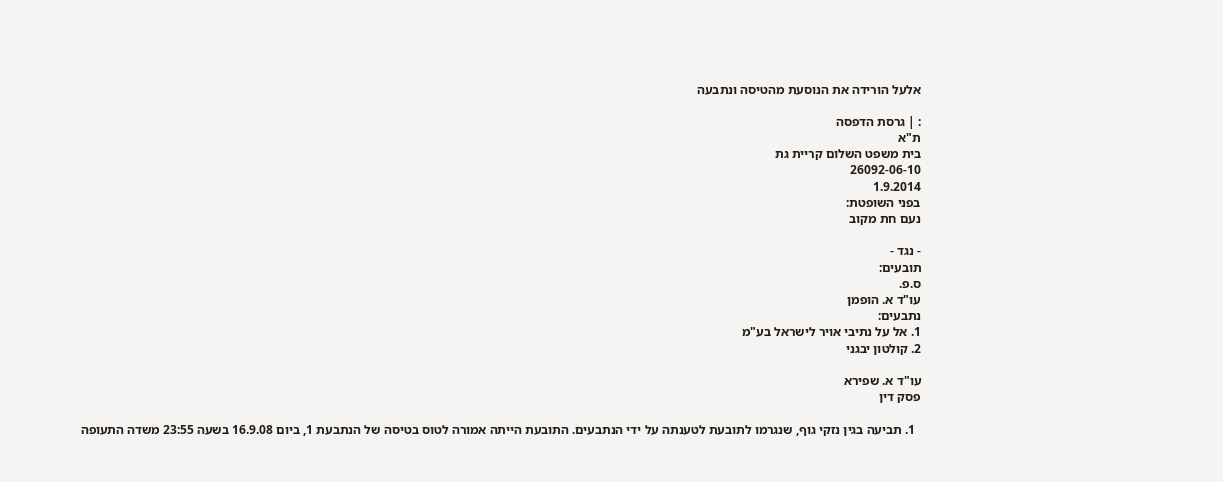אלעל הורידה את הנוסעת מהטיסה ונתבעה

: | גרסת הדפסה
ת"א
בית משפט השלום קריית גת
26092-06-10
1.9.2014
בפני השופטת:
נעם חת מקוב

- נגד -
תובעים:
ס.פ.
עו"ד א. הופמן
נתבעים:
1. אל על נתיבי אויר לישראל בע"מ
2. קולטון יבגני

עו"ד א. שפירא
פסק דין

  1. תביעה בגין נזקי גוף, שנגרמו לתובעת לטענתה על ידי הנתבעים. התובעת הייתה אמורה לטוס בטיסה של הנתבעת 1, ביום 16.9.08 בשעה 23:55 משדה התעופה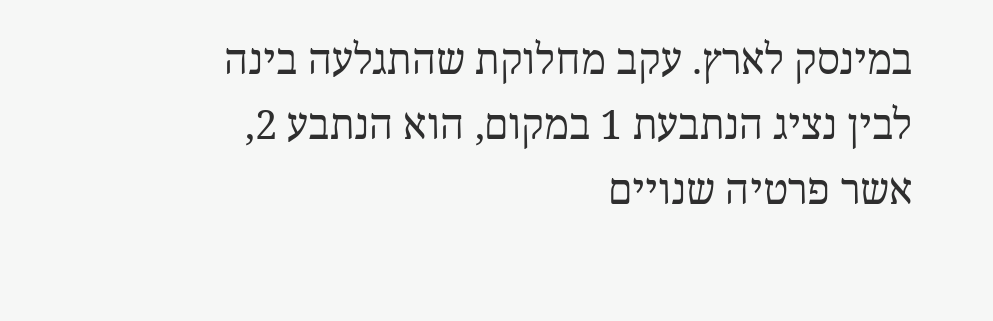במינסק לארץ. עקב מחלוקת שהתגלעה בינה לבין נציג הנתבעת 1 במקום, הוא הנתבע 2, אשר פרטיה שנויים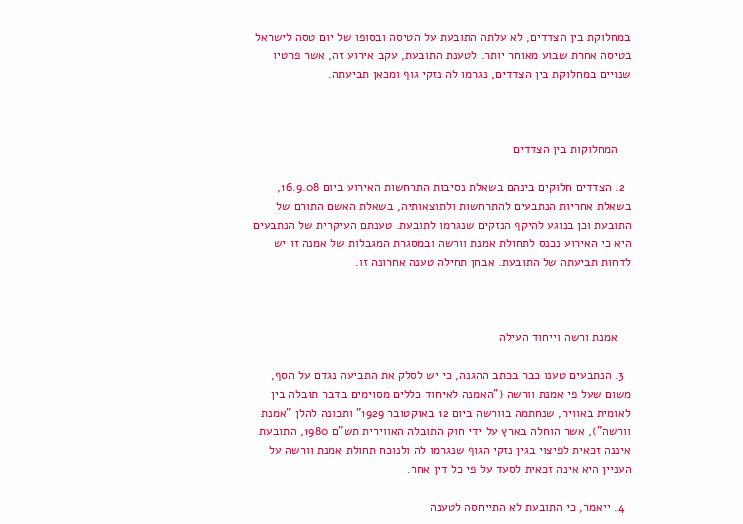במחלוקת בין הצדדים, לא עלתה התובעת על הטיסה ובסופו של יום טסה לישראל בטיסה אחרת שבוע מאוחר יותר. לטענת התובעת, עקב אירוע זה, אשר פרטיו שנויים במחלוקת בין הצדדים, נגרמו לה נזקי גוף ומכאן תביעתה.



    המחלוקות בין הצדדים

  2. הצדדים חלוקים בינהם בשאלת נסיבות התרחשות האירוע ביום 16.9.08, בשאלת אחריות הנתבעים להתרחשות ולתוצאותיה, בשאלת האשם התורם של התובעת וכן בנוגע להיקף הנזקים שנגרמו לתובעת. טענתם העיקרית של הנתבעים היא כי האירוע נכנס לתחולת אמנת וורשה ובמסגרת המגבלות של אמנה זו יש לדחות תביעתה של התובעת. אבחן תחילה טענה אחרונה זו.



    אמנת ורשה וייחוד העילה

  3. הנתבעים טענו כבר בכתב ההגנה, כי יש לסלק את התביעה נגדם על הסף, משום שעל פי אמנת וורשה ("האמנה לאיחוד כללים מסוימים בדבר תובלה בין לאומית באוויר, שנחתמה בוורשה ביום 12 באוקטובר 1929" ותכונה להלן "אמנת וורשה"), אשר הוחלה בארץ על ידי חוק התובלה האווירית תש"ם 1980, התובעת איננה זכאית לפיצוי בגין נזקי הגוף שנגרמו לה ולנוכח תחולת אמנת וורשה על העניין היא אינה זכאית לסעד על פי כל דין אחר.

  4. ייאמר, כי התובעת לא התייחסה לטענה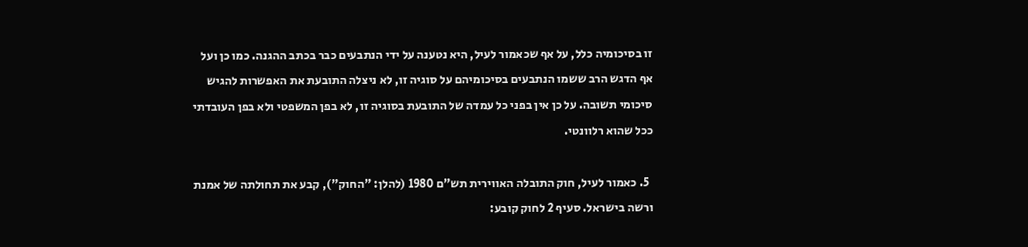זו בסיכומיה כלל, על אף שכאמור לעיל, היא נטענה על ידי הנתבעים כבר בכתב ההגנה. כמו כן ועל אף הדגש הרב ששמו הנתבעים בסיכומיהם על סוגיה זו, לא ניצלה התובעת את האפשרות להגיש סיכומי תשובה. על כן אין בפני כל עמדה של התובעת בסוגיה זו, לא בפן המשפטי ולא בפן העובדתי ככל שהוא רלוונטי.

  5. כאמור לעיל, חוק התובלה האווירית תש"ם 1980 (להלן: "החוק"), קבע את תחולתה של אמנת ורשה בישראל. סעיף 2 לחוק קובע: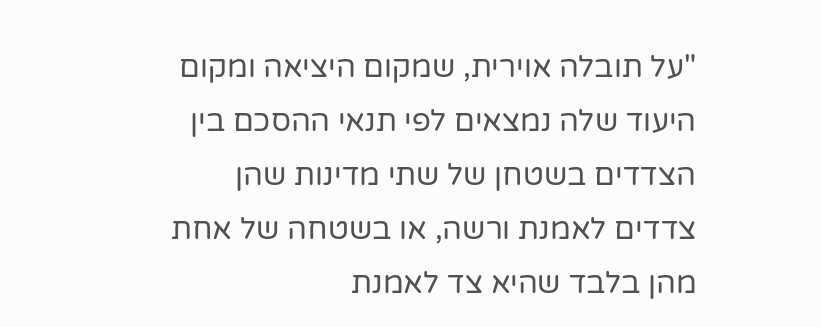"על תובלה אוירית, שמקום היציאה ומקום היעוד שלה נמצאים לפי תנאי ההסכם בין הצדדים בשטחן של שתי מדינות שהן צדדים לאמנת ורשה, או בשטחה של אחת מהן בלבד שהיא צד לאמנת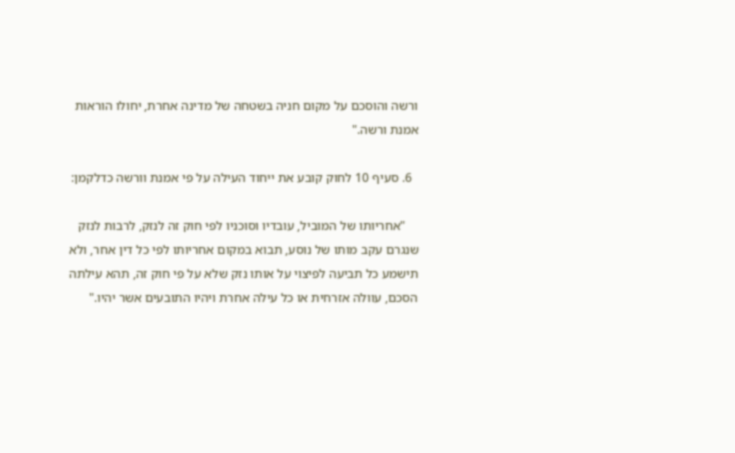ורשה והוסכם על מקום חניה בשטחה של מדינה אחרת, יחולו הוראות אמנת ורשה."

  6. סעיף 10 לחוק קובע את ייחוד העילה על פי אמנת וורשה כדלקמן:

    "אחריותו של המוביל, עובדיו וסוכניו לפי חוק זה לנזק, לרבות לנזק שנגרם עקב מותו של נוסע, תבוא במקום אחריותו לפי כל דין אחר, ולא תישמע כל תביעה לפיצוי על אותו נזק שלא על פי חוק זה, תהא עילתה הסכם, עוולה אזרחית או כל עילה אחרת ויהיו התובעים אשר יהיו."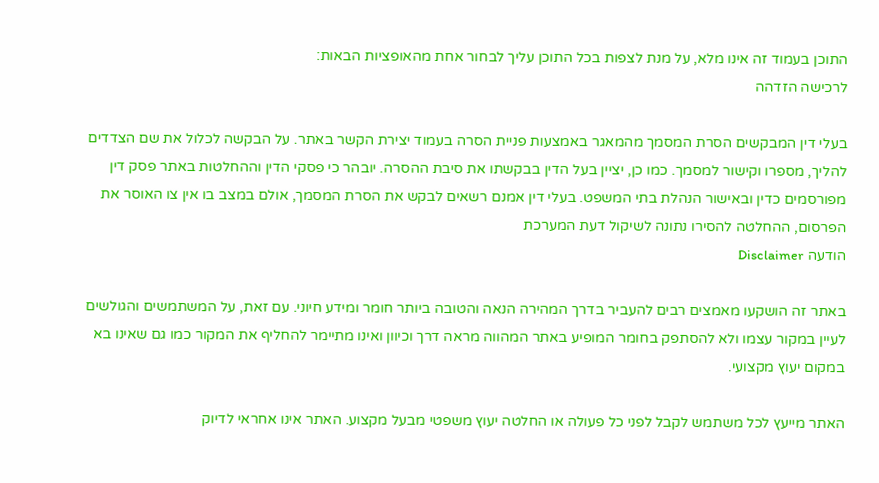התוכן בעמוד זה אינו מלא, על מנת לצפות בכל התוכן עליך לבחור אחת מהאופציות הבאות:
לרכישה הזדהה

בעלי דין המבקשים הסרת המסמך מהמאגר באמצעות פניית הסרה בעמוד יצירת הקשר באתר. על הבקשה לכלול את שם הצדדים להליך, מספרו וקישור למסמך. כמו כן, יציין בעל הדין בבקשתו את סיבת ההסרה. יובהר כי פסקי הדין וההחלטות באתר פסק דין מפורסמים כדין ובאישור הנהלת בתי המשפט. בעלי דין אמנם רשאים לבקש את הסרת המסמך, אולם במצב בו אין צו האוסר את הפרסום, ההחלטה להסירו נתונה לשיקול דעת המערכת
הודעה Disclaimer

באתר זה הושקעו מאמצים רבים להעביר בדרך המהירה הנאה והטובה ביותר חומר ומידע חיוני. עם זאת, על המשתמשים והגולשים לעיין במקור עצמו ולא להסתפק בחומר המופיע באתר המהווה מראה דרך וכיוון ואינו מתיימר להחליף את המקור כמו גם שאינו בא במקום יעוץ מקצועי.

האתר מייעץ לכל משתמש לקבל לפני כל פעולה או החלטה יעוץ משפטי מבעל מקצוע. האתר אינו אחראי לדיוק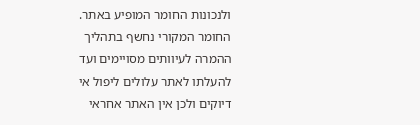ולנכונות החומר המופיע באתר. החומר המקורי נחשף בתהליך ההמרה לעיוותים מסויימים ועד להעלתו לאתר עלולים ליפול אי דיוקים ולכן אין האתר אחראי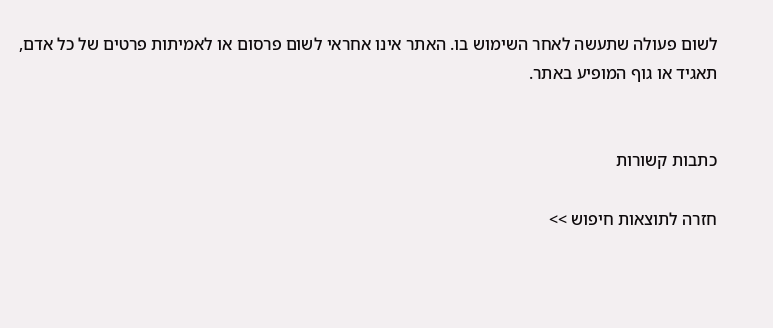לשום פעולה שתעשה לאחר השימוש בו. האתר אינו אחראי לשום פרסום או לאמיתות פרטים של כל אדם, תאגיד או גוף המופיע באתר.


כתבות קשורות

חזרה לתוצאות חיפוש >>